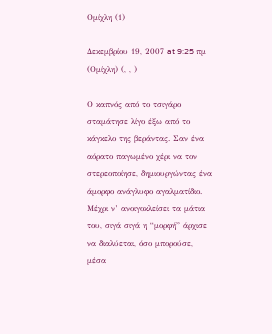Ομίχλη (1)

Δεκεμβρίου 19, 2007 at 9:25 πμ (Ομίχλη) (, , )

Ο καπνός από το τσιγάρο σταμάτησε λίγο έξω από το κάγκελο της βεράντας. Σαν ένα αόρατο παγωμένο χέρι να τον στερεοποίησε, δημιουργώντας ένα άμορφο ανάγλυφο αγαλματίδιο. Μέχρι ν’ ανοιγοκλείσει τα μάτια του, σιγά σιγά η “μορφή” άρχισε να διαλύεται, όσο μπορούσε, μέσα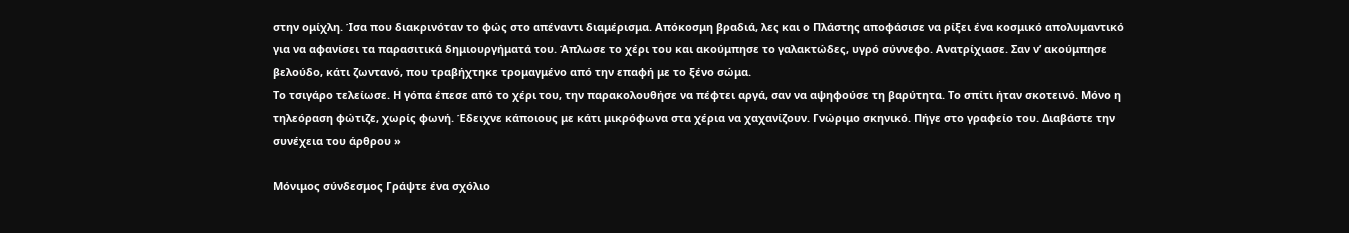στην ομίχλη. Ίσα που διακρινόταν το φώς στο απέναντι διαμέρισμα. Απόκοσμη βραδιά, λες και ο Πλάστης αποφάσισε να ρίξει ένα κοσμικό απολυμαντικό για να αφανίσει τα παρασιτικά δημιουργήματά του. Άπλωσε το χέρι του και ακούμπησε το γαλακτώδες, υγρό σύννεφο. Ανατρίχιασε. Σαν ν’ ακούμπησε βελούδο, κάτι ζωντανό, που τραβήχτηκε τρομαγμένο από την επαφή με το ξένο σώμα.
Το τσιγάρο τελείωσε. Η γόπα έπεσε από το χέρι του, την παρακολουθήσε να πέφτει αργά, σαν να αψηφούσε τη βαρύτητα. Το σπίτι ήταν σκοτεινό. Μόνο η τηλεόραση φώτιζε, χωρίς φωνή. Έδειχνε κάποιους με κάτι μικρόφωνα στα χέρια να χαχανίζουν. Γνώριμο σκηνικό. Πήγε στο γραφείο του. Διαβάστε την συνέχεια του άρθρου »

Μόνιμος σύνδεσμος Γράψτε ένα σχόλιο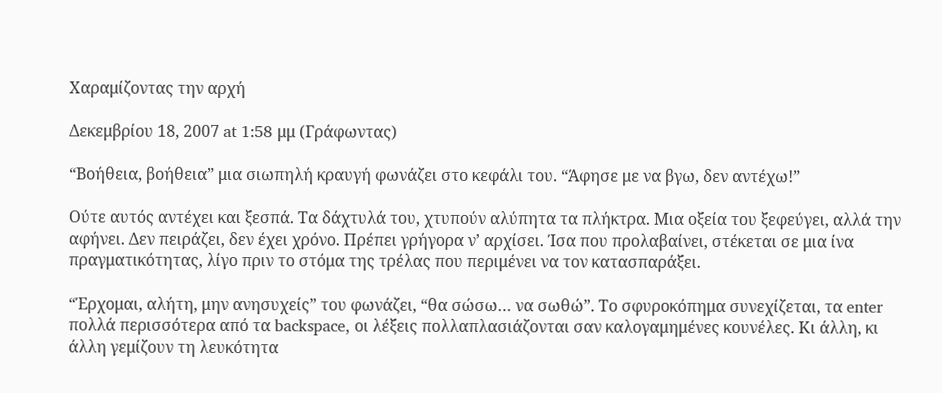Χαραμίζοντας την αρχή

Δεκεμβρίου 18, 2007 at 1:58 μμ (Γράφωντας)

“Βοήθεια, βοήθεια” μια σιωπηλή κραυγή φωνάζει στο κεφάλι του. “Άφησε με να βγω, δεν αντέχω!”

Ούτε αυτός αντέχει και ξεσπά. Τα δάχτυλά του, χτυπούν αλύπητα τα πλήκτρα. Μια οξεία του ξεφεύγει, αλλά την αφήνει. Δεν πειράζει, δεν έχει χρόνο. Πρέπει γρήγορα ν’ αρχίσει. Ίσα που προλαβαίνει, στέκεται σε μια ίνα πραγματικότητας, λίγο πριν το στόμα της τρέλας που περιμένει να τον κατασπαράξει.

“Έρχομαι, αλήτη, μην ανησυχείς” του φωνάζει, “θα σώσω… να σωθώ”. Το σφυροκόπημα συνεχίζεται, τα enter πολλά περισσότερα από τα backspace, οι λέξεις πολλαπλασιάζονται σαν καλογαμημένες κουνέλες. Κι άλλη, κι άλλη γεμίζουν τη λευκότητα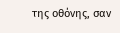της οθόνης, σαν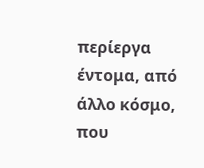περίεργα έντομα, από άλλο κόσμο, που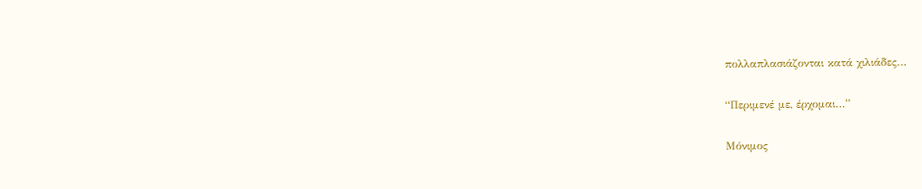πολλαπλασιάζονται κατά χιλιάδες…

“Περιμενέ με, έρχομαι…”

Μόνιμος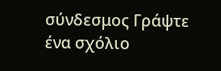σύνδεσμος Γράψτε ένα σχόλιο